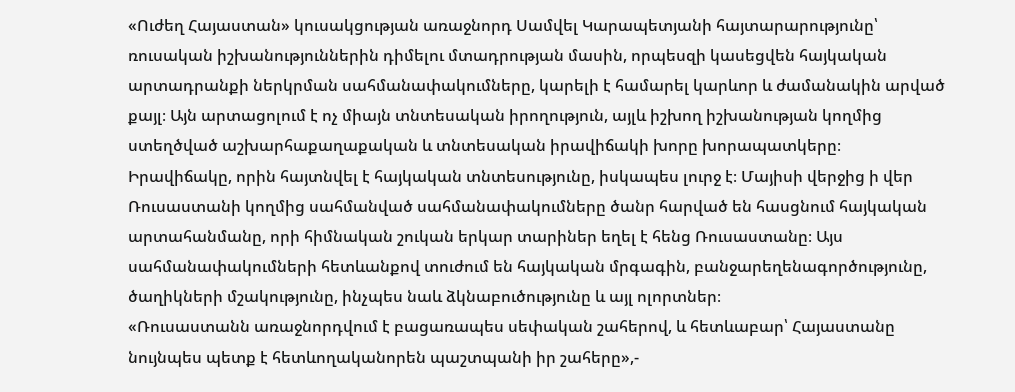«Ուժեղ Հայաստան» կուսակցության առաջնորդ Սամվել Կարապետյանի հայտարարությունը՝ ռուսական իշխանություններին դիմելու մտադրության մասին, որպեսզի կասեցվեն հայկական արտադրանքի ներկրման սահմանափակումները, կարելի է համարել կարևոր և ժամանակին արված քայլ։ Այն արտացոլում է ոչ միայն տնտեսական իրողություն, այլև իշխող իշխանության կողմից ստեղծված աշխարհաքաղաքական և տնտեսական իրավիճակի խորը խորապատկերը։
Իրավիճակը, որին հայտնվել է հայկական տնտեսությունը, իսկապես լուրջ է։ Մայիսի վերջից ի վեր Ռուսաստանի կողմից սահմանված սահմանափակումները ծանր հարված են հասցնում հայկական արտահանմանը, որի հիմնական շուկան երկար տարիներ եղել է հենց Ռուսաստանը։ Այս սահմանափակումների հետևանքով տուժում են հայկական մրգագին, բանջարեղենագործությունը, ծաղիկների մշակությունը, ինչպես նաև ձկնաբուծությունը և այլ ոլորտներ։
«Ռուսաստանն առաջնորդվում է բացառապես սեփական շահերով, և հետևաբար՝ Հայաստանը նույնպես պետք է հետևողականորեն պաշտպանի իր շահերը»,-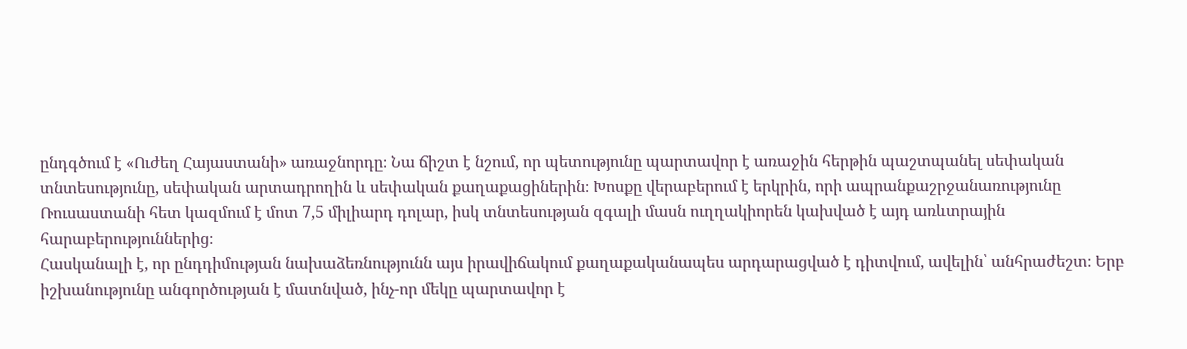ընդգծում է «Ուժեղ Հայաստանի» առաջնորդը։ Նա ճիշտ է նշում, որ պետությունը պարտավոր է առաջին հերթին պաշտպանել սեփական տնտեսությունը, սեփական արտադրողին և սեփական քաղաքացիներին։ Խոսքը վերաբերում է երկրին, որի ապրանքաշրջանառությունը Ռուսաստանի հետ կազմում է մոտ 7,5 միլիարդ դոլար, իսկ տնտեսության զգալի մասն ուղղակիորեն կախված է այդ առևտրային հարաբերություններից։
Հասկանալի է, որ ընդդիմության նախաձեռնությունն այս իրավիճակում քաղաքականապես արդարացված է դիտվում, ավելին՝ անհրաժեշտ։ Երբ իշխանությունը անգործության է մատնված, ինչ-որ մեկը պարտավոր է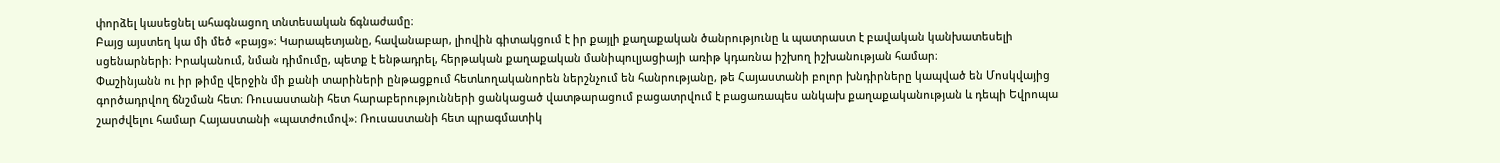փորձել կասեցնել ահագնացող տնտեսական ճգնաժամը։
Բայց այստեղ կա մի մեծ «բայց»։ Կարապետյանը, հավանաբար, լիովին գիտակցում է իր քայլի քաղաքական ծանրությունը և պատրաստ է բավական կանխատեսելի սցենարների։ Իրականում, նման դիմումը, պետք է ենթադրել, հերթական քաղաքական մանիպուլյացիայի առիթ կդառնա իշխող իշխանության համար։
Փաշինյանն ու իր թիմը վերջին մի քանի տարիների ընթացքում հետևողականորեն ներշնչում են հանրությանը, թե Հայաստանի բոլոր խնդիրները կապված են Մոսկվայից գործադրվող ճնշման հետ։ Ռուսաստանի հետ հարաբերությունների ցանկացած վատթարացում բացատրվում է բացառապես անկախ քաղաքականության և դեպի Եվրոպա շարժվելու համար Հայաստանի «պատժումով»։ Ռուսաստանի հետ պրագմատիկ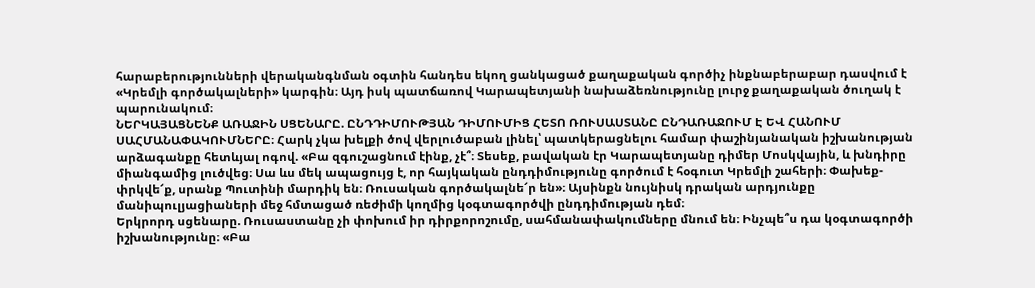հարաբերությունների վերականգնման օգտին հանդես եկող ցանկացած քաղաքական գործիչ ինքնաբերաբար դասվում է «Կրեմլի գործակալների» կարգին։ Այդ իսկ պատճառով Կարապետյանի նախաձեռնությունը լուրջ քաղաքական ծուղակ է պարունակում։
ՆԵՐԿԱՅԱՑՆԵՆՔ ԱՌԱՋԻՆ ՍՑԵՆԱՐԸ. ԸՆԴԴԻՄՈՒԹՅԱՆ ԴԻՄՈՒՄԻՑ ՀԵՏՈ ՌՈՒՍԱՍՏԱՆԸ ԸՆԴԱՌԱՋՈՒՄ Է ԵՎ ՀԱՆՈՒՄ ՍԱՀՄԱՆԱՓԱԿՈՒՄՆԵՐԸ։ Հարկ չկա խելքի ծով վերլուծաբան լինել՝ պատկերացնելու համար փաշինյանական իշխանության արձագանքը հետևյալ ոգով. «Բա զգուշացնում էինք, չէ՞։ Տեսեք, բավական էր Կարապետյանը դիմեր Մոսկվային, և խնդիրը միանգամից լուծվեց։ Սա ևս մեկ ապացույց է, որ հայկական ընդդիմությունը գործում է հօգուտ Կրեմլի շահերի։ Փախեք-փրկվե՜ք, սրանք Պուտինի մարդիկ են։ Ռուսական գործակալնե՜ր են»։ Այսինքն նույնիսկ դրական արդյունքը մանիպուլյացիաների մեջ հմտացած ռեժիմի կողմից կօգտագործվի ընդդիմության դեմ։
Երկրորդ սցենարը. Ռուսաստանը չի փոխում իր դիրքորոշումը, սահմանափակումները մնում են։ Ինչպե՞ս դա կօգտագործի իշխանությունը։ «Բա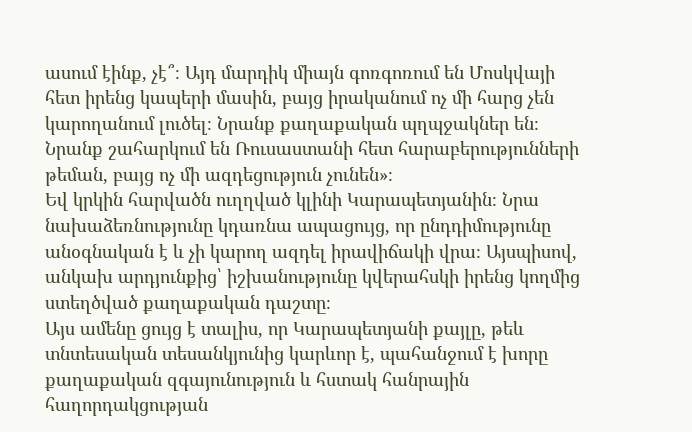ասում էինք, չէ՞։ Այդ մարդիկ միայն գոռգոռում են Մոսկվայի հետ իրենց կապերի մասին, բայց իրականում ոչ մի հարց չեն կարողանում լուծել։ Նրանք քաղաքական պղպջակներ են։ Նրանք շահարկում են Ռուսաստանի հետ հարաբերությունների թեման, բայց ոչ մի ազդեցություն չունեն»։
Եվ կրկին հարվածն ուղղված կլինի Կարապետյանին։ Նրա նախաձեռնությունը կդառնա ապացույց, որ ընդդիմությունը անօգնական է և չի կարող ազդել իրավիճակի վրա։ Այսպիսով, անկախ արդյունքից՝ իշխանությունը կվերահսկի իրենց կողմից ստեղծված քաղաքական դաշտը։
Այս ամենը ցույց է տալիս, որ Կարապետյանի քայլը, թեև տնտեսական տեսանկյունից կարևոր է, պահանջում է խորը քաղաքական զգայունություն և հստակ հանրային հաղորդակցության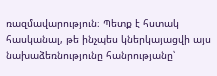ռազմավարություն։ Պետք է հստակ հասկանալ, թե ինչպես կներկայացվի այս նախաձեռնությունը հանրությանը՝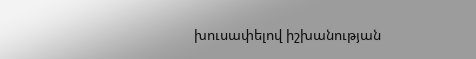խուսափելով իշխանության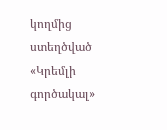կողմից ստեղծված «Կրեմլի գործակալ»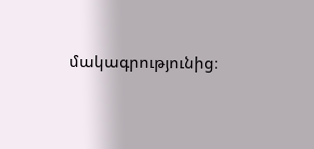մակագրությունից։